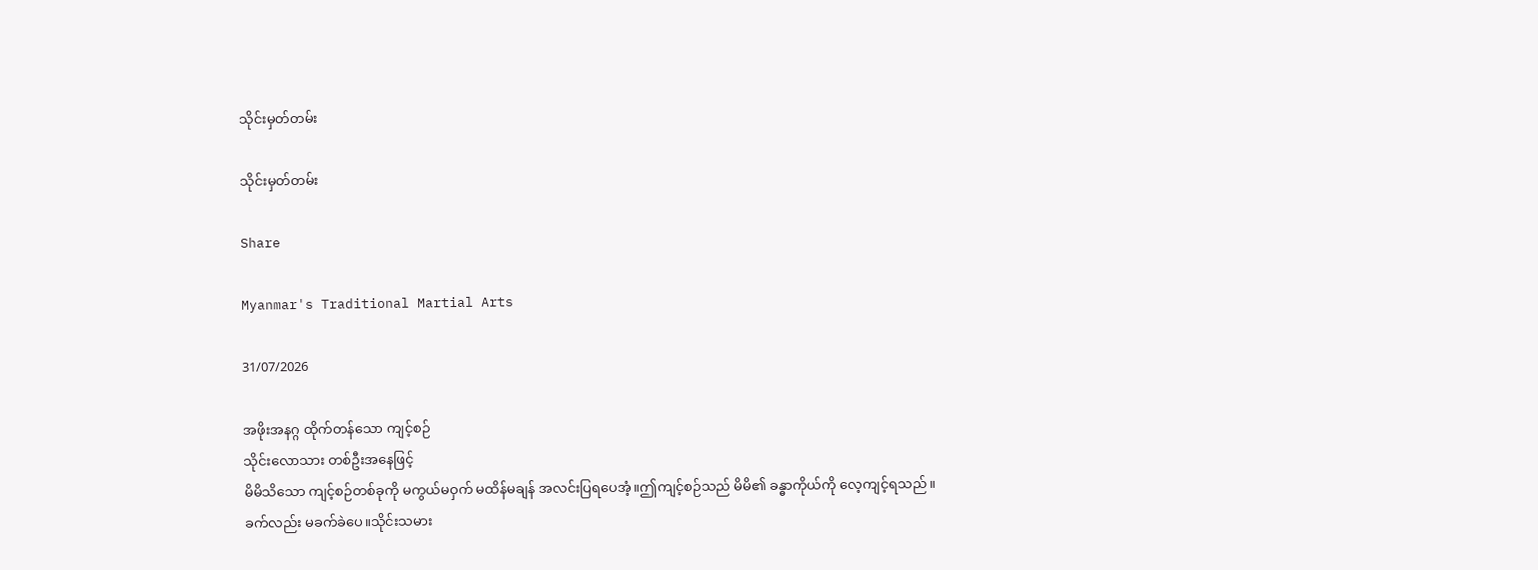သိုင်းမှတ်တမ်း

သိုင်းမှတ်တမ်း

Share

Myanmar's Traditional Martial Arts

31/07/2026

အဖိုးအနဂ္ဂ ထိုက်တန်သော ကျင့်စဉ်
သိုင်းလောသား တစ်ဦးအနေဖြင့်
မိမိသိသော ကျင့်စဉ်တစ်ခုကို မကွယ်မဝှက် မထိန်မချန် အလင်းပြရပေအံ့။ဤကျင့်စဉ်သည် မိမိ၏ ခန္ဓာကိုယ်ကို လေ့ကျင့်ရသည်။
ခက်လည်း မခက်ခဲပေ။သိုင်းသမား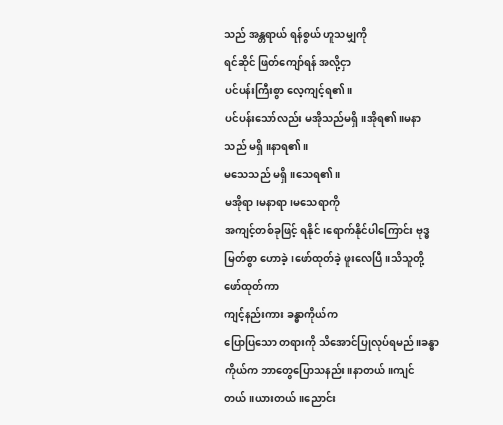သည် အန္တရာယ် ရန်စွယ် ဟူသမျှကို
ရင်ဆိုင် ဖြတ်ကျော်ရန် အလို့ငှာ
ပင်ပန်းကြီးစွာ လေ့ကျင့်ရ၏။
ပင်ပန်းသော်လည်း မအိုသည်မရှိ။အိုရ၏။မနာသည် မရှိ။နာရ၏။
မသေသည် မရှိ။သေရ၏။
မအိုရာ၊မနာရာ၊မသေရာကို
အကျင့်တစ်ခုဖြင့် ရနိုင်၊ရောက်နိုင်ပါကြောင်း ဗုဒ္ဓမြတ်စွာ ဟောခဲ့၊ဖော်ထုတ်ခဲ့ ဖူးလေပြီ။သိသူတို့
ဖော်ထုတ်ကာ
ကျင့်နည်းကား ခန္ဓာကိုယ်က
ပြောပြသော တရားကို သိအောင်ပြုလုပ်ရမည်။ခန္ဓာကိုယ်က ဘာတွေပြောသနည်း။နာတယ်။ကျင်တယ်။ယားတယ်။ညောင်း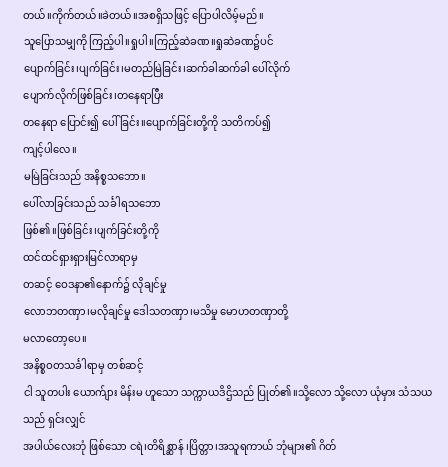တယ်။ကိုက်တယ်။ခဲတယ်။အစရှိသဖြင့် ပြောပါလိမ့်မည်။
သူပြောသမျှကို ကြည့်ပါ။ရှုပါ။ကြည့်ဆဲခဏ။ရှုဆဲခဏ၌ပင်
ပျောက်ခြင်း၊ပျက်ခြင်း၊မတည်မြဲခြင်း၊ဆက်ခါဆက်ခါ ပေါ်လိုက်
ပျောက်လိုက်ဖြစ်ခြင်း၊တနေရာပြီး
တနေရာ ပြောင်း၍ ပေါ်ခြင်း။ပျောက်ခြင်းတို့ကို သတိကပ်၍
ကျင့်ပါလေ။
မမြဲခြင်းသည် အနိစ္စသဘော။
ပေါ်လာခြင်းသည် သင်္ခါရသဘော
ဖြစ်၏။ဖြစ်ခြင်း၊ပျက်ခြင်းတို့ကို
ထင်ထင်ရှားရှားမြင်လာရာမှ
တဆင့် ဝေဒနာ၏နောက်၌ လိုချင်မှု
လောဘတဏှာ၊မလိုချင်မှု ဒေါသတဏှာ၊မသိမှု မောဟတဏှာတို့
မလာတော့ပေ။
အနိစ္စဝတသင်္ခါရာမှ တစ်ဆင့်
ငါ သူတပါး ယောက်ျား မိန်းမ ဟူသော သက္ကာယဒိဌိသည် ပြုတ်၏။သို့လော သို့လော ယုံမှား သံသယသည် ရှင်းလျှင်
အပါယ်လေးဘုံ ဖြစ်သော ငရဲ၊တိရိစ္ဆာန် ၊ပြိတ္တာ၊အသူရကာယ် ဘုံများ၏ ဂိတ်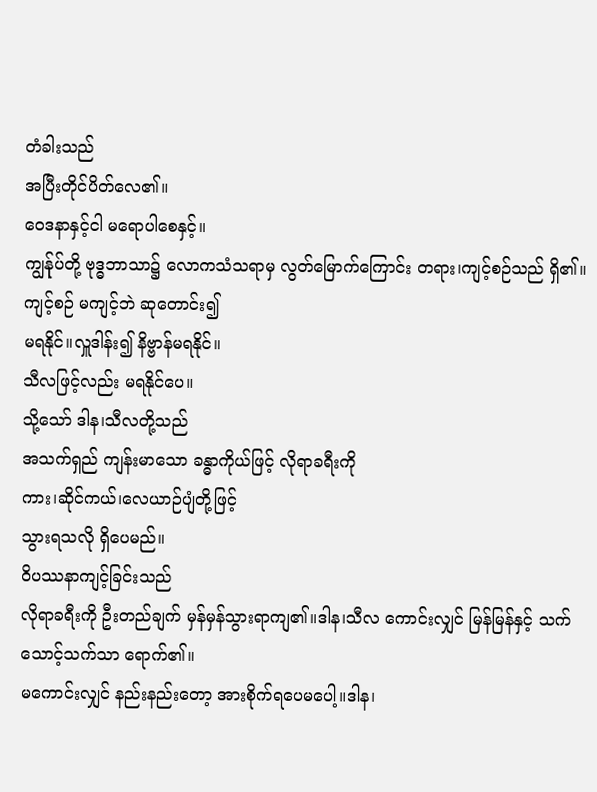တံခါးသည်
အပြီးတိုင်ပိတ်လေ၏။
ဝေဒနာနှင့်ငါ မရောပါစေနှင့်။
ကျွန်ုပ်တို့ ဗုဒ္ဓဘာသာ၌ လောကသံသရာမှ လွတ်မြောက်ကြောင်း တရား၊ကျင့်စဉ်သည် ရှိ၏။
ကျင့်စဉ် မကျင့်ဘဲ ဆုတောင်း၍
မရနိုင်။လှူဒါန်း၍ နိဗ္ဗာန်မရနိုင်။
သီလဖြင့်လည်း မရနိုင်ပေ။
သို့သော် ဒါန၊သီလတို့သည်
အသက်ရှည် ကျန်းမာသော ခန္ဓာကိုယ်ဖြင့် လိုရာခရီးကို
ကား၊ဆိုင်ကယ်၊လေယာဉ်ပျံတို့ဖြင့်
သွားရသလို ရှိပေမည်။
ဝိပဿနာကျင့်ခြင်းသည်
လိုရာခရီးကို ဦးတည်ချက် မှန်မှန်သွားရာကျ၏။ဒါန၊သီလ ကောင်းလျှင် မြန်မြန်နှင့် သက်သောင့်သက်သာ ရောက်၏။
မကောင်းလျှင် နည်းနည်းတော့ အားစိုက်ရပေမပေါ့။ဒါန၊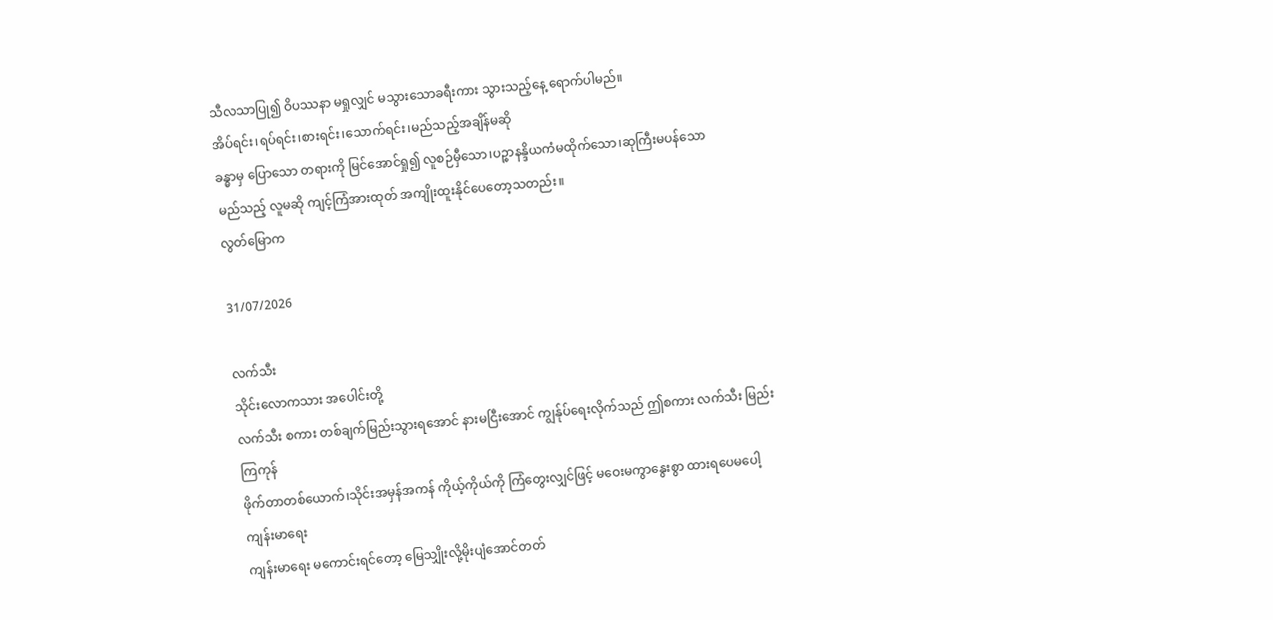သီလသာပြု၍ ဝိပဿနာ မရှုလျှင် မသွားသောခရီးကား သွားသည့်နေ့ ရောက်ပါမည်။
အိပ်ရင်း၊ရပ်ရင်း၊စားရင်း၊သောက်ရင်း၊မည်သည့်အချိန်မဆို
ခန္ဓာမှ ပြောသော တရားကို မြင်အောင်ရှု၍ လူစဉ်မှီသော၊ပဉ္စာနန္ဒိယကံမထိုက်သော၊ဆုကြီးမပန်သော
မည်သည့် လူမဆို ကျင့်ကြံအားထုတ် အကျိုးထူးနိုင်ပေတော့သတည်း။
လွတ်မြောက

31/07/2026

လက်သီး
သိုင်းလောကသား အပေါင်းတို့
လက်သီး စကား တစ်ချက်မြည်းသွားရအောင် နားမငြီးအောင် ကျွန်ုပ်ရေးလိုက်သည် ဤစကား လက်သီး မြည်းကြကုန်
ဖိုက်တာတစ်ယောက်၊သိုင်းအမှန်အကန် ကိုယ့်ကိုယ်ကို ကြံတွေးလျှင်ဖြင့် မဝေးမကွာနွေးစွာ ထားရပေမပေါ့ ကျန်းမာရေး
ကျန်းမာရေး မကောင်းရင်တော့ မြေသျှိုးလို့မိုးပျံအောင်တတ်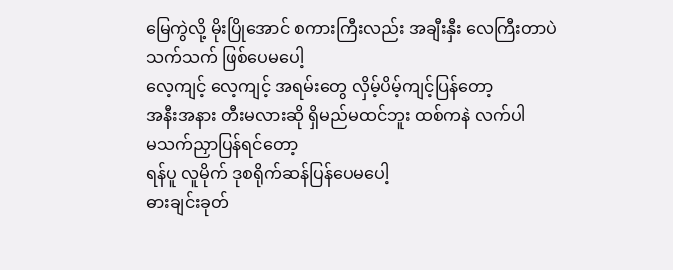မြေကွဲလို့ မိုးပြိုအောင် စကားကြီးလည်း အချီးနှီး လေကြီးတာပဲသက်သက် ဖြစ်ပေမပေါ့
လေ့ကျင့် လေ့ကျင့် အရမ်းတွေ လှိမ့်ပိမ့်ကျင့်ပြန်တော့
အနီးအနား တီးမလားဆို ရှိမည်မထင်ဘူး ထစ်ကနဲ လက်ပါ
မသက်ညှာပြန်ရင်တော့
ရန်ပူ လူမိုက် ဒုစရိုက်ဆန်ပြန်ပေမပေါ့
ဓားချင်းခုတ်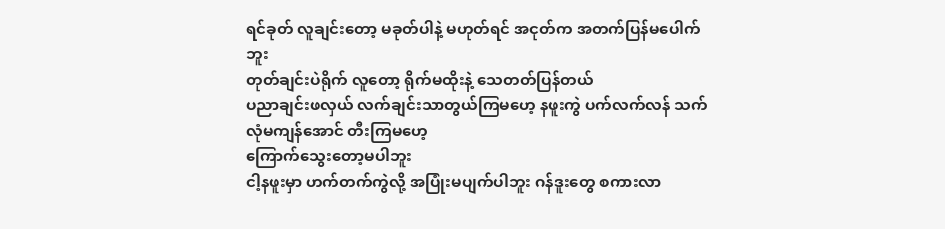ရင်ခုတ် လူချင်းတော့ မခုတ်ပါနဲ့ မဟုတ်ရင် အငုတ်က အတက်ပြန်မပေါက်ဘူး
တုတ်ချင်းပဲရိုက် လူတော့ ရိုက်မထိုးနဲ့ သေတတ်ပြန်တယ်
ပညာချင်းဖလှယ် လက်ချင်းသာတွယ်ကြမဟေ့ နဖူးကွဲ ပက်လက်လန် သက်လုံမကျန်အောင် တီးကြမဟေ့
ကြောက်သွေးတော့မပါဘူး
ငါ့နဖူးမှာ ဟက်တက်ကွဲလို့ အပြုံးမပျက်ပါဘူး ဂန်ဒူးတွေ စကားလာ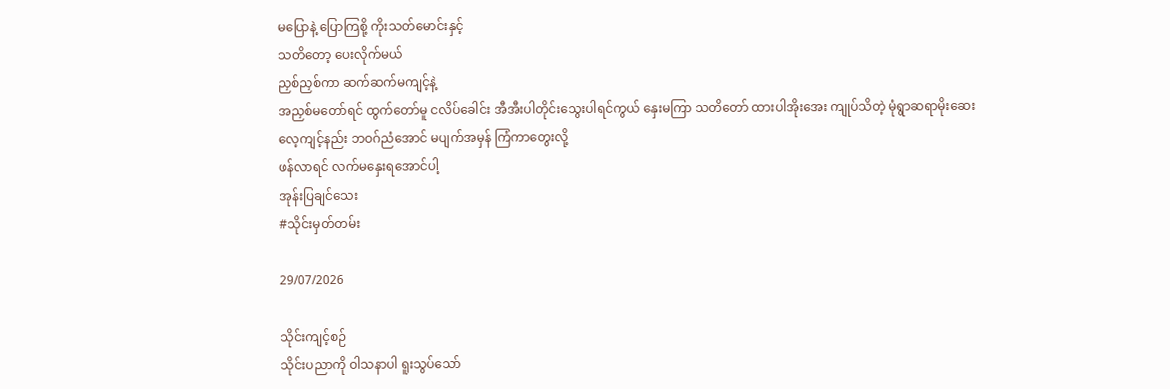မပြောနဲ့ ပြောကြစို့ ကိုးသတ်မောင်းနှင့်
သတိတော့ ပေးလိုက်မယ်
ညှစ်ညှစ်ကာ ဆက်ဆက်မကျင့်နဲ့
အညှစ်မတော်ရင် ထွက်တော်မူ ငလိပ်ခေါင်း အီအီးပါတိုင်းသွေးပါရင်ကွယ် နှေးမကြာ သတိတော် ထားပါအိုးအေး ကျုပ်သိတဲ့ မုံရွာဆရာမိုးဆေး
လေ့ကျင့်နည်း ဘဝဂ်ညံအောင် မပျက်အမှန် ကြံကာတွေးလို့
ဖန်လာရင် လက်မနှေးရအောင်ပါ့
အုန်းပြချင်သေး
#သိုင်းမှတ်တမ်း

29/07/2026

သိုင်းကျင့်စဉ်
သိုင်းပညာကို ဝါသနာပါ ရူးသွပ်သော်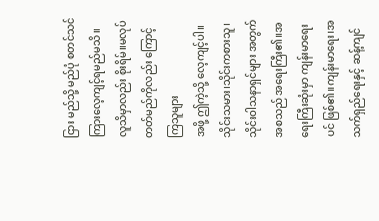ငြား မည်သို့ မည်ပုံ စတင်သင်ကြားလေ့ကျင့်ရမည်မသိ။
လူသိမှာလည်း စိုးရိမ်။မလုပ်တတ်မည်ကိုလည်း ကြောင့်ကြသူများ
အဖို့ ဤကဲ့သို့ လေ့ကျင့်ပါ။
သိုင်းသမား၊သိုင်းကစားသူ၊သိုင်းဝါသနာရှင်များ အတွက်
အစသည် အရေးကြီး၏။အရေးကြီးဆုံးမှာ ကျန်းမာရေးပင် ဖြစ်၏။ကျန်းမာရေး၊အသက်ရှည်ရေးနှင့် ဆန့်ကျင်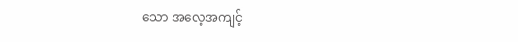သော အလေ့အကျင့်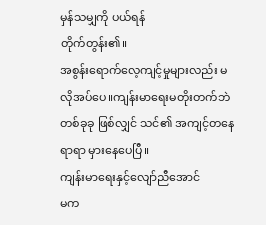မှန်သမျှကို ပယ်ရန်
တိုက်တွန်း၏။
အစွန်းရောက်လေ့ကျင့်မှုများလည်း မလိုအပ်ပေ။ကျန်းမာရေးမတိုးတက်ဘဲ တစ်ခုခု ဖြစ်လျှင် သင်၏ အကျင့်တနေရာရာ မှားနေပေပြီ။
ကျန်းမာရေးနှင့်လျော်ညီအောင်
မက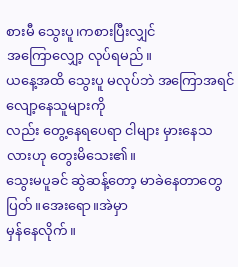စားမီ သွေးပူ၊ကစားပြီးလျှင်
အကြောလျှော့ လုပ်ရမည်။
ယနေ့အထိ သွေးပူ မလုပ်ဘဲ အကြောအရင်လျော့နေသူများကို
လည်း တွေ့နေရပေရာ ငါများ မှားနေသလားဟု တွေးမိသေး၏။
သွေးမပူခင် ဆွဲဆန့်တော့ မာခဲနေတာတွေ ပြတ်။အေးရော။အဲမှာ
မှန်နေလိုက်။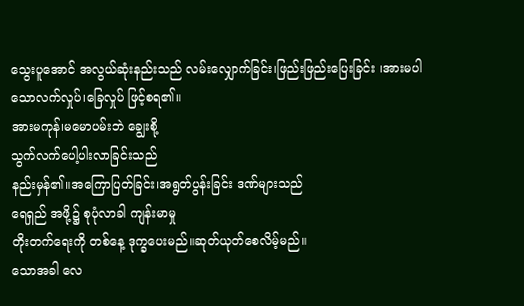သွေးပူအောင် အလွယ်ဆုံးနည်းသည် လမ်းလျှောက်ခြင်း၊ဖြည်းဖြည်းပြေးခြင်း ၊အားမပါသောလက်လှုပ်၊ခြေလှုပ် ဖြင့်စရ၏။
အားမကုန်၊မမောပမ်းဘဲ ချွေးစို့
သွက်လက်ပေါ့ပါးလာခြင်းသည်
နည်းမှန်၏။အကြောပြတ်ခြင်း၊အရွတ်ပွန်းခြင်း ဒဏ်များသည်
ရေရှည် အဖို့၌ စုပုံလာခါ ကျန်းမာမှု
တိုးတက်ရေးကို တစ်နေ့ ဒုက္ခပေးမည်။ဆုတ်ယုတ်စေလိမ့်မည်။
သောအခါ လေ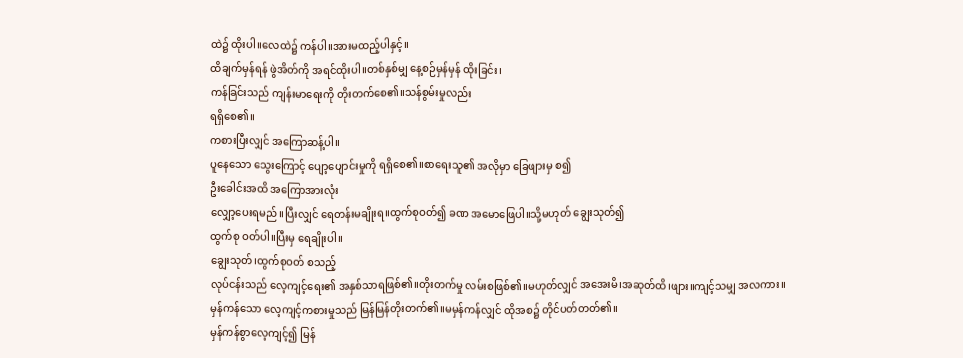ထဲ၌ ထိုးပါ။လေထဲ၌ ကန်ပါ။အားမထည့်ပါနှင့်။
ထိချက်မှန်ရန် ဖွဲအိတ်ကို အရင်ထိုးပါ။တစ်နှစ်မျှ နေ့စဉ်မှန်မှန် ထိုးခြင်း၊
ကန်ခြင်းသည် ကျန်းမာရေးကို တိုးတက်စေ၏။သန်စွမ်းမှုလည်း
ရရှိစေ၏။
ကစားပြီးလျှင် အကြောဆန့်ပါ။
ပူနေသော သွေးကြောင့် ပျော့ပျောင်းမှုကို ရရှိစေ၏။စာရေးသူ၏ အလိုမှာ ခြေဖျားမှ စ၍
ဦးခေါင်းအထိ အကြောအားလုံး
လျှော့ပေးရမည်။ပြီးလျှင် ရေတန်းမချိုးရ။ထွက်စုဝတ်၍ ခဏ အမောဖြေပါ။သို့မဟုတ် ချွေးသုတ်၍
ထွက်စု ဝတ်ပါ။ပြီးမှ ရေချိုးပါ။
ချွေးသုတ်၊ထွက်စုဝတ် စသည့်
လုပ်ငန်းသည် လေ့ကျင့်ရေး၏ အနှစ်သာရဖြစ်၏။တိုးတက်မှု လမ်းစဖြစ်၏။မဟုတ်လျှင် အအေးမိ၊အဆုတ်ထိ၊ဖျား။ကျင့်သမျှ အလကား။
မှန်ကန်သော လေ့ကျင့်ကစားမှုသည် မြန်မြန်တိုးတက်၏။မမှန်ကန်လျှင် ထိုအစ၌ တိုင်ပတ်တတ်၏။
မှန်ကန်စွာလေ့ကျင့်၍ မြန်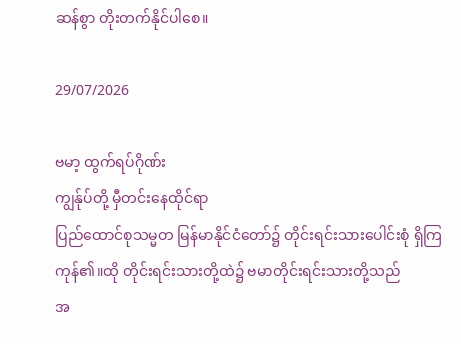ဆန်စွာ တိုးတက်နိုင်ပါစေ။

29/07/2026

ဗမာ့ ထွက်ရပ်ဂိုဏ်း
ကျွန်ုပ်တို့ မှီတင်းနေထိုင်ရာ
ပြည်ထောင်စုသမ္မတ မြန်မာနိုင်ငံတော်၌ တိုင်းရင်းသားပေါင်းစုံ ရှိကြကုန်၏။ထို တိုင်းရင်းသားတို့ထဲ၌ ဗမာတိုင်းရင်းသားတို့သည်
အ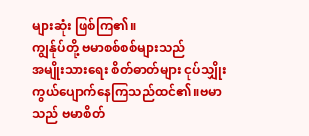များဆုံး ဖြစ်ကြ၏။
ကျွန်ုပ်တို့ ဗမာစစ်စစ်များသည်
အမျိုးသားရေး စိတ်ဓာတ်များ ငုပ်သျှိုး ကွယ်ပျောက်နေကြသည်ထင်၏။ဗမာသည် ဗမာစိတ်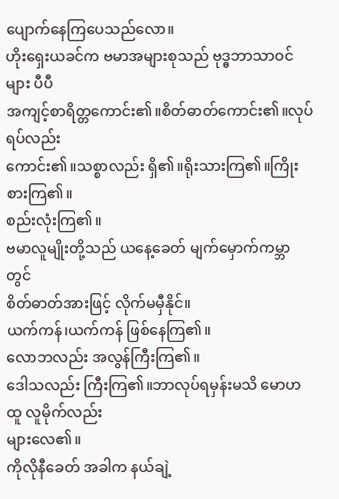ပျောက်နေကြပေသည်လော။
ဟိုးရှေးယခင်က ဗမာအများစုသည် ဗုဒ္ဓဘာသာဝင်များ ပီပီ
အကျင့်စာရိတ္တကောင်း၏။စိတ်ဓာတ်ကောင်း၏။လုပ်ရပ်လည်း
ကောင်း၏။သစ္စာလည်း ရှိ၏။ရိုးသားကြ၏။ကြိုးစားကြ၏။
စည်းလုံးကြ၏။
ဗမာလူမျိုးတို့သည် ယနေ့ခေတ် မျက်မှောက်ကမ္ဘာတွင်
စိတ်ဓာတ်အားဖြင့် လိုက်မမှီနိုင်။
ယက်ကန်၊ယက်ကန် ဖြစ်နေကြ၏။
လောဘလည်း အလွန်ကြီးကြ၏။
ဒေါသလည်း ကြီးကြ၏။ဘာလုပ်ရမှန်းမသိ မောဟထူ လူမိုက်လည်း
များလေ၏။
ကိုလိုနီခေတ် အခါက နယ်ချဲ့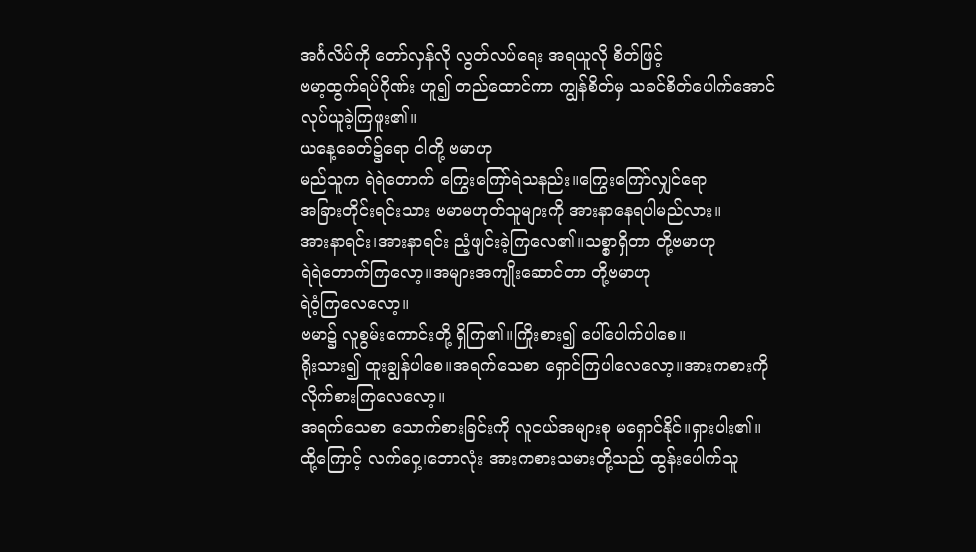အင်္ဂလိပ်ကို တော်လှန်လို လွတ်လပ်ရေး အရယူလို စိတ်ဖြင့်
ဗမာ့ထွက်ရပ်ဂိုဏ်း ဟူ၍ တည်ထောင်ကာ ကျွန်စိတ်မှ သခင်စိတ်ပေါက်အောင် လုပ်ယူခဲ့ကြဖူး၏။
ယနေ့ခေတ်၌ရော ငါတို့ ဗမာဟု
မည်သူက ရဲရဲတောက် ကြွေးကြော်ရဲသနည်း။ကြွေးကြော်လျှင်ရော
အခြားတိုင်းရင်းသား ဗမာမဟုတ်သူများကို အားနာနေရပါမည်လား။
အားနာရင်း၊အားနာရင်း ညံ့ဖျင်းခဲ့ကြလေ၏။သစ္စာရှိတာ တို့ဗမာဟု
ရဲရဲတောက်ကြလော့။အများအကျိုးဆောင်တာ တို့ဗမာဟု
ရဲဝံ့ကြလေလော့။
ဗမာ၌ လူစွမ်းကောင်းတို့ ရှိကြ၏။ကြိုးစား၍ ပေါ်ပေါက်ပါစေ။
ရိုးသား၍ ထူးချွန်ပါစေ။အရက်သေစာ ရှောင်ကြပါလေလော့။အားကစားကို လိုက်စားကြလေလော့။
အရက်သေစာ သောက်စားခြင်းကို လူငယ်အများစု မရှောင်နိုင်။‌ရှားပါး၏။ထို့ကြောင့် လက်ဝှေ့၊ဘောလုံး အားကစားသမားတို့သည် ထွန်းပေါက်သူ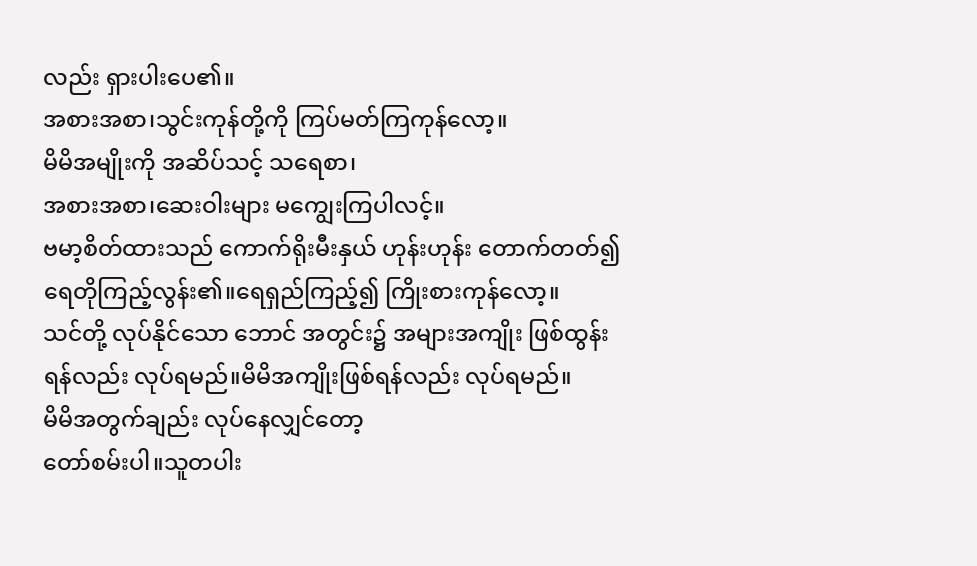လည်း ရှားပါးပေ၏။
အစားအစာ၊သွင်းကုန်တို့ကို ကြပ်မတ်ကြကုန်လော့။
မိမိအမျိုးကို အဆိပ်သင့် သရေစာ၊
အစားအစာ၊ဆေးဝါးများ မကျွေးကြပါလင့်။
ဗမာ့စိတ်ထားသည် ကောက်ရိုးမီးနှယ် ဟုန်းဟုန်း တောက်တတ်၍
ရေတိုကြည့်လွန်း၏။ရေရှည်ကြည့်၍ ကြိုးစားကုန်လော့။
သင်တို့ လုပ်နိုင်သော ဘောင် အတွင်း၌ အများအကျိုး ဖြစ်ထွန်းရန်လည်း လုပ်ရမည်။မိမိအကျိုးဖြစ်ရန်လည်း လုပ်ရမည်။
မိမိအတွက်ချည်း လုပ်နေလျှင်တော့
တော်စမ်းပါ။သူတပါး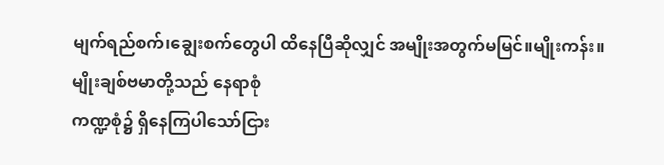မျက်ရည်စက်၊ချွေးစက်တွေပါ ထိနေပြီဆိုလျှင် အမျိုးအတွက်မမြင်။မျိုးကန်း။
မျိုးချစ်ဗမာတို့သည် နေရာစုံ
ကဏ္ဍစုံ၌ ရှိနေကြပါသော်ငြား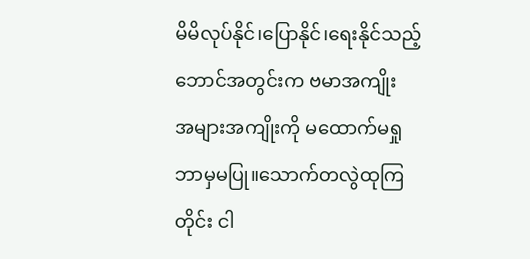မိမိလုပ်နိုင်၊ပြောနိုင်၊ရေးနိုင်သည့်
ဘောင်အတွင်းက ဗမာအကျိုး
အများအကျိုးကို မထောက်မရှု
ဘာမှမပြု။သောက်တလွဲထုကြတိုင်း ငါ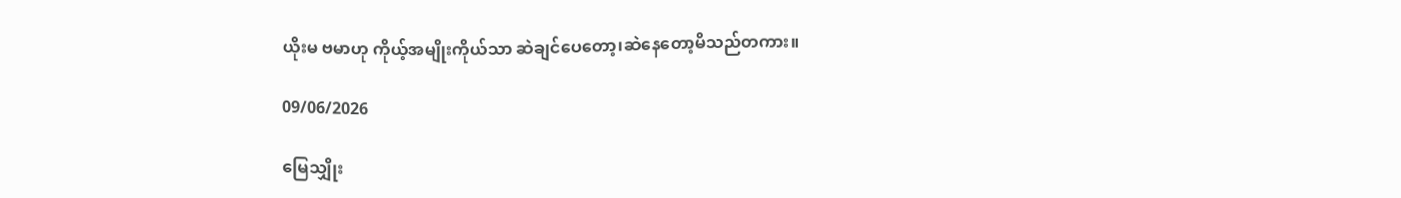ယိုးမ ဗမာဟု ကိုယ့်အမျိုးကိုယ်သာ ဆဲချင်ပေတော့၊ဆဲနေတော့မိသည်တကား။

09/06/2026

မြေသျှိုး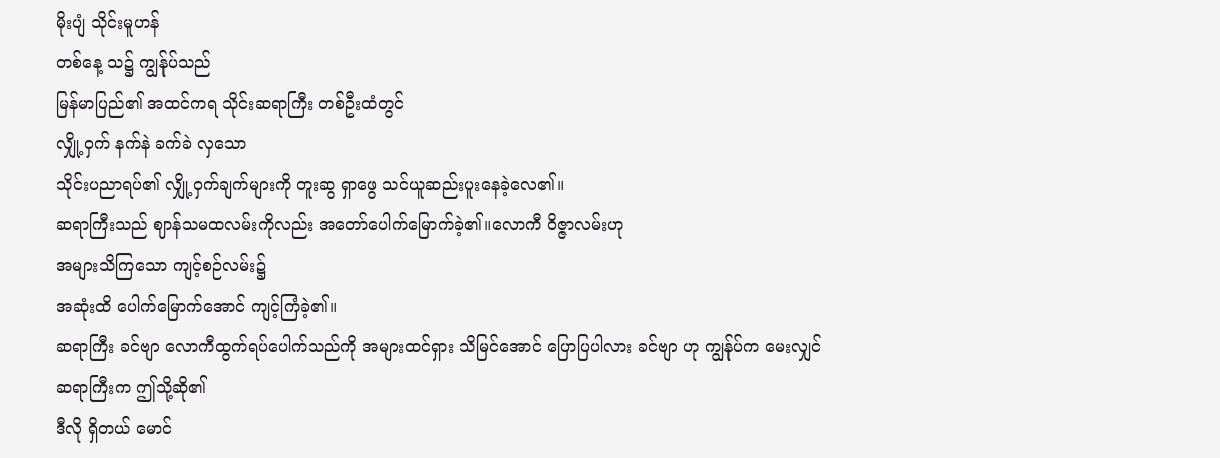မိုးပျံ သိုင်းမူဟန်
တစ်နေ့ သ၌ ကျွန်ုပ်သည်
မြန်မာပြည်၏ အထင်ကရ သိုင်းဆရာကြီး တစ်ဦးထံတွင်
လျှို့ဝှက် နက်နဲ ခက်ခဲ လှသော
သိုင်းပညာရပ်၏ လျှို့ဝှက်ချက်များကို တူးဆွ ရှာဖွေ သင်ယူဆည်းပူးနေခဲ့လေ၏။
ဆရာကြီးသည် ဈာန်သမထလမ်းကိုလည်း အတော်ပေါက်မြောက်ခဲ့၏။‌လောကီ ဝိဇ္ဇာလမ်းဟု
အများသိကြသော ကျင့်စဉ်လမ်း၌
အဆုံးထိ ပေါက်မြောက်အောင် ကျင့်ကြံခဲ့၏။
ဆရာကြီး ခင်ဗျာ လောကီထွက်ရပ်ပေါက်သည်ကို အများထင်ရှား သိမြင်အောင် ပြောပြပါလား ခင်ဗျာ ဟု ကျွန်ုပ်က မေးလျှင်
ဆရာကြီးက ဤသို့ဆို၏
ဒီလို ရှိတယ် မောင်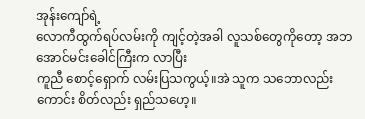အုန်းကျော်ရဲ့
လောကီထွက်ရပ်လမ်းကို ကျင့်တဲ့အခါ လူသစ်တွေကိုတော့ အဘအောင်မင်းခေါင်ကြီးက လာပြီး
ကူညီ စောင့်ရှောက် လမ်းပြသကွယ့်။အဲ သူက သဘောလည်း ကောင်း စိတ်လည်း ရှည်သဟေ့။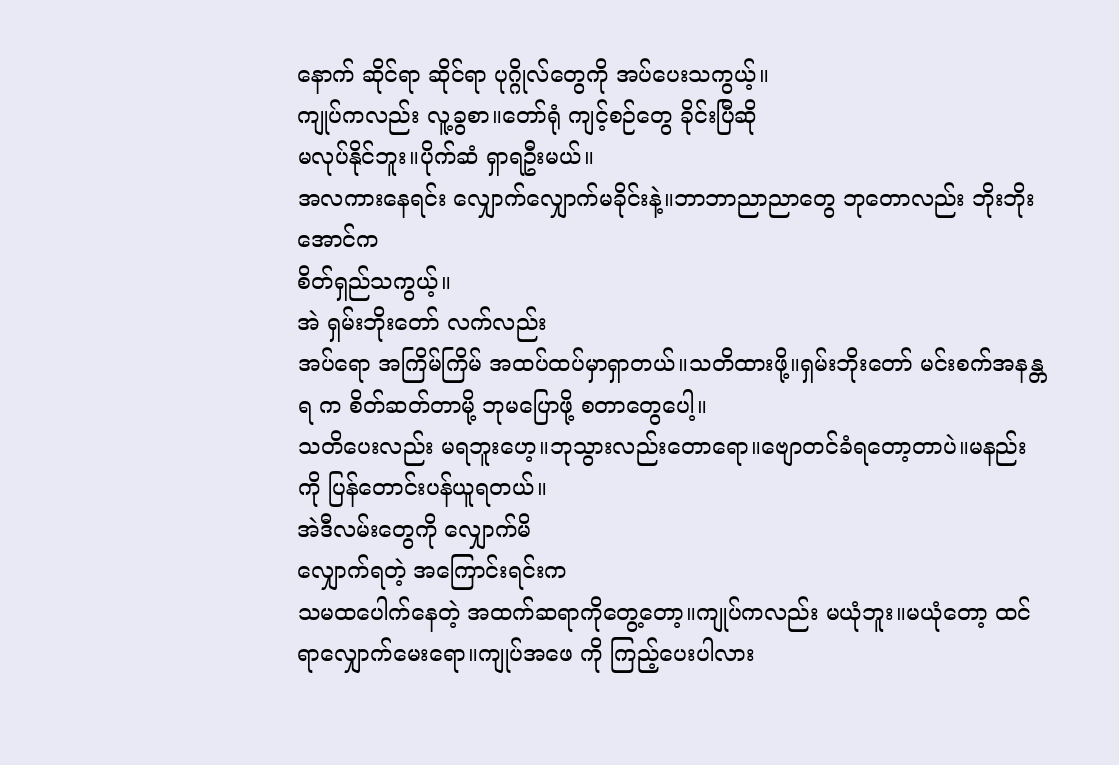နောက် ဆိုင်ရာ ဆိုင်ရာ ပုဂ္ဂိုလ်တွေကို အပ်ပေးသကွယ့်။
ကျုပ်ကလည်း လူ့ခွစာ။တော်ရုံ ကျင့်စဉ်တွေ ခိုင်းပြီဆို
မလုပ်နိုင်ဘူး။ပိုက်ဆံ ရှာရဦးမယ်။
အလကားနေရင်း လျှောက်လျှောက်မခိုင်းနဲ့။ဘာဘာညာညာတွေ ဘုတောလည်း ဘိုးဘိုးအောင်က
စိတ်ရှည်သကွယ့်။
အဲ ရှမ်းဘိုးတော် လက်လည်း
အပ်ရော အကြိမ်ကြိမ် အထပ်ထပ်မှာရှာတယ်။သတိထားဖို့။ရှမ်းဘိုးတော် မင်းစက်အနန္တရ က စိတ်ဆတ်တာမို့ ဘုမပြောဖို့ စတာတွေပေါ့။
သတိပေးလည်း မရဘူးဟေ့။ဘုသွားလည်းတောရော။ဗျောတင်ခံရတော့တာပဲ။မနည်းကို ပြန်တောင်းပန်ယူရတယ်။
အဲဒီလမ်းတွေကို လျှောက်မိ
လျှောက်ရတဲ့ အကြောင်းရင်းက
သမထပေါက်နေတဲ့ အထက်ဆရာကိုတွေ့တော့။ကျုပ်ကလည်း မယုံဘူး။မယုံတော့ ထင်ရာလျှောက်မေးရော။ကျုပ်အဖေ ကို ကြည့်ပေးပါလား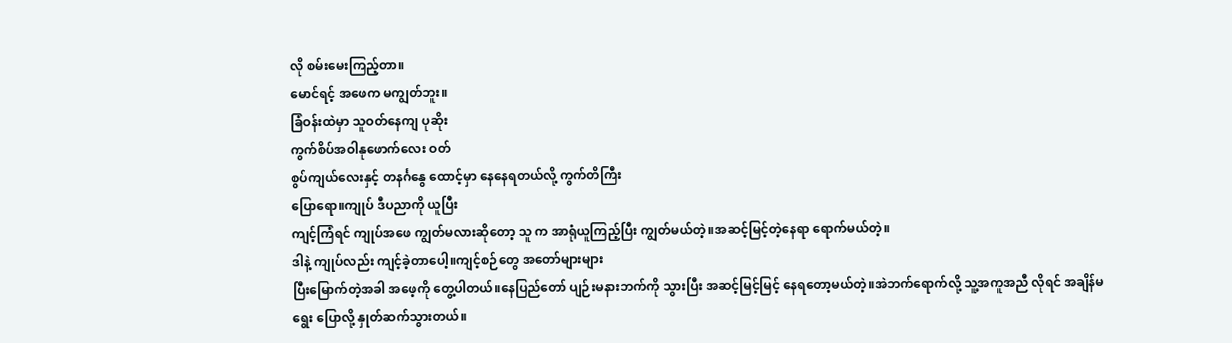လို စမ်းမေးကြည့်တာ။
မောင်ရင့် အဖေက မကျွတ်ဘူး။
ခြံဝန်းထဲမှာ သူဝတ်နေကျ ပုဆိုး
ကွက်စိပ်အဝါနုဖောက်လေး ဝတ်
စွပ်ကျယ်လေးနှင့် တနင်္ဂနွေ ထောင့်မှာ နေနေရတယ်လို့ ကွက်တိကြီး
ပြောရော။ကျုပ် ဒီပညာကို ယူပြီး
ကျင့်ကြံရင် ကျုပ်အဖေ ကျွတ်မလားဆိုတော့ သူ က အာရုံယူကြည့်ပြီး ကျွတ်မယ်တဲ့။အဆင့်မြင့်တဲ့နေရာ ရောက်မယ်တဲ့။
ဒါနဲ့ ကျုပ်လည်း ကျင့်ခဲ့တာပေါ့။ကျင့်စဉ်တွေ အတော်များများ
ပြီးမြောက်တဲ့အခါ အဖေ့ကို တွေ့ပါတယ်။နေပြည်တော် ပျဉ်းမနားဘက်ကို သွားပြီး အဆင့်မြင့်မြင့် နေရတော့မယ်တဲ့။အဲဘက်ရောက်လို့ သူ့အကူအညီ လိုရင် အချိန်မရွေး ပြောလို့ နှုတ်ဆက်သွားတယ်။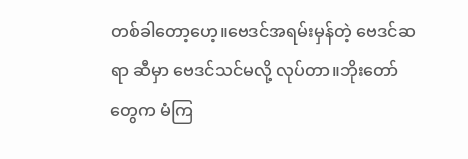တစ်ခါတော့ဟေ့။ဗေဒင်အရမ်းမှန်တဲ့ ဗေဒင်ဆရာ ဆီမှာ ဗေဒင်သင်မလို့ လုပ်တာ။ဘိုးတော်တွေက မံကြ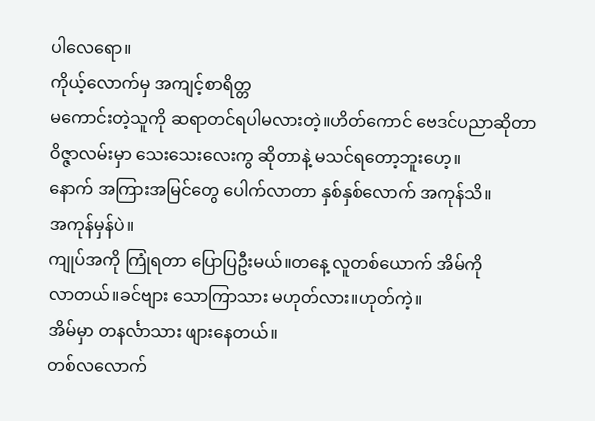ပါလေရော။
ကိုယ့်လောက်မှ အကျင့်စာရိတ္တ
မကောင်းတဲ့သူကို ဆရာတင်ရပါမလားတဲ့။ဟိတ်ကောင် ဗေဒင်ပညာဆိုတာ ဝိဇ္ဇာလမ်းမှာ သေးသေးလေးကွ ဆိုတာနဲ့ မသင်ရတော့ဘူးဟေ့။
နောက် အကြားအမြင်တွေ ပေါက်လာတာ နှစ်နှစ်လောက် အကုန်သိ။
အကုန်မှန်ပဲ။
ကျုပ်အကို ကြုံရတာ ပြောပြဦးမယ်။တနေ့ လူတစ်ယောက် အိမ်ကို
လာတယ်။ခင်ဗျား သောကြာသား မဟုတ်လား။ဟုတ်ကဲ့။
အိမ်မှာ တနင်္လာသား ဖျားနေတယ်။
တစ်လလောက်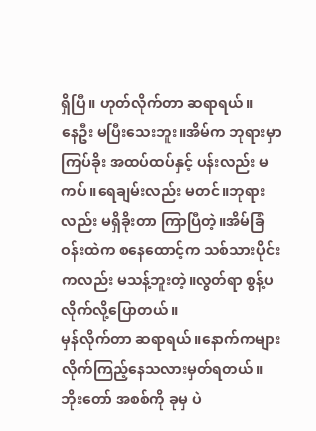ရှိပြီ။ ဟုတ်လိုက်တာ ဆရာရယ်။
နေဦး မပြီးသေးဘူး။အိမ်က ဘုရားမှာ ကြပ်ခိုး အထပ်ထပ်နှင့် ပန်းလည်း မကပ်။ရေချမ်းလည်း မတင်။ဘုရားလည်း မရှိခိုးတာ ကြာပြီတဲ့။အိမ်ခြံဝန်းထဲက စနေထောင့်က သစ်သားပိုင်းကလည်း မသန့်ဘူးတဲ့။လွတ်ရာ စွန့်ပလိုက်လို့ပြောတယ်။
မှန်လိုက်တာ ဆရာရယ်။နောက်ကများလိုက်ကြည့်နေသလားမှတ်ရတယ်။ဘိုးတော် အစစ်ကို ခုမှ ပဲ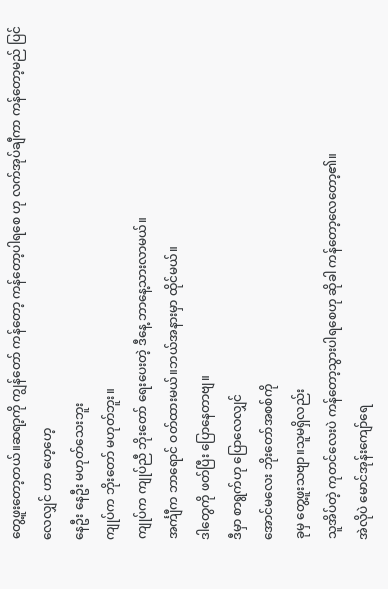တွေ့ဖူးတော့‌တယ်။ဆရာ့ကို ကျွန်တော် ကန်တော့ ကန်တော့ပါရစေ ဟု လက်အုပ်ချီကာ ကန်တော့မည် ပြင်လေလျှင် ဟာ ဟေ့ဟေ့
နေဦး နေဦး မဟုတ်သေးဘူး
ကျုပ်က ဘိုးတော် မဟုတ်ဘူး။
ကျုပ်က ကျုပ်ညီ ဘိုးတော် ရေးပေးတဲ့ ဒီနေ့ ဘာနေ့သားလာမယ်။
အင်္ကျီက ဘာရောင် ဝတ်ထားမယ်။ဘယ်အနားမှာ ထိုင်မယ်။
ဒါတွေကို ဖတ်ပြီး ပြောနေတာဗျ။
ဒီမှာ စာရွက်ဟု ပြောလေလျှင်
အောင်မလေး ဘိုးတော်အစစ်ကို
ခုမှ တွေ့ဖူးသဗျာ။သူမရှိလည်း
သူအိပ်တဲ့ ကုတင်လေးပဲ ကန်တော့သွားပါရစေဟု ဆိုခါ ကန်တော့လေတော့၏။
အဲလိုပဲ မောင်အုန်းကျော်ရေ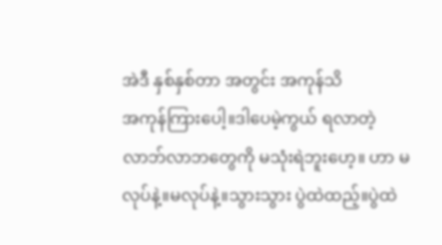အဲဒီ နှစ်နှစ်တာ အတွင်း အကုန်သိ
အကုန်ကြားပေါ့။ဒါပေမဲ့ကွယ် ရလာတဲ့ လာဘ်လာဘတွေကို မသုံးရဲဘူးဟေ့။ ဟာ မလုပ်နဲ့။မလုပ်နဲ့။သွားသွား ပွဲထဲထည့်။ပွဲထဲ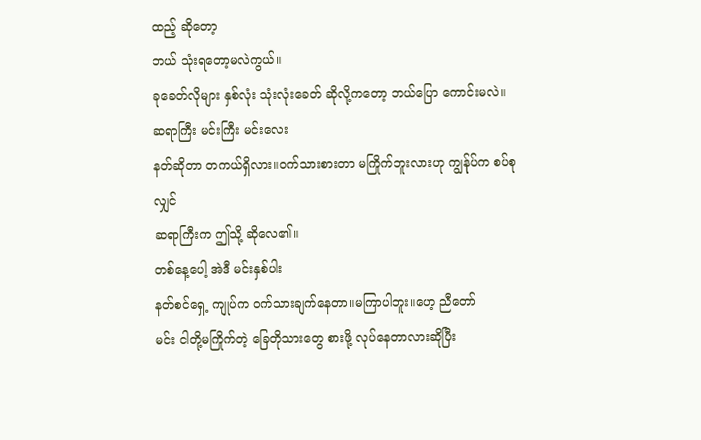ထည့် ဆိုတော့
ဘယ် သုံးရတော့မလဲကွယ်။
ခုခေတ်လိုများ နှစ်လုံး သုံးလုံးခေတ် ဆိုလို့ကတော့ ဘယ်ပြော ကောင်းမလဲ။
ဆရာကြီး မင်းကြီး မင်းလေး
နတ်ဆိုတာ တကယ်ရှိလား။ဝက်သားစားတာ မကြိုက်ဘူးလားဟု ကျွန်ုပ်က စပ်စုလျှင်
ဆရာကြီးက ဤသို့ ဆိုလေ၏။
တစ်နေ့ပေါ့ အဲဒီ မင်းနှစ်ပါး
နတ်စင်ရှေ့ ကျုပ်က ဝက်သားချက်နေတာ။မကြာပါဘူး။ဟေ့ ညီတော်
မင်း ငါတို့မကြိုက်တဲ့ ခြေတိုသားတွေ စားဖို့ လုပ်နေတာလားဆိုပြီး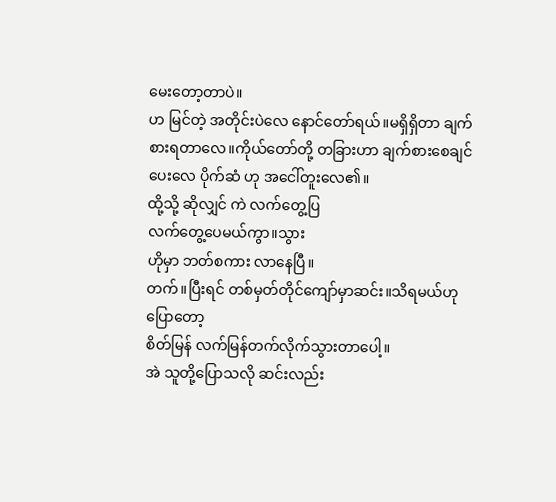မေးတော့တာပဲ။
ဟ မြင်တဲ့ အတိုင်းပဲလေ နောင်တော်ရယ်။မရှိရှိတာ ချက်စားရတာလေ။ကိုယ်တော်တို့ တခြားဟာ ချက်စားစေချင် ပေးလေ ပိုက်ဆံ ဟု အငေါ်တူးလေ၏။
ထို့သို့ ဆိုလျှင် ကဲ လက်တွေ့ပြ
လက်တွေ့ပေမယ်ကွာ။သွား
ဟိုမှာ ဘတ်စကား လာနေပြီ။
တက်။ပြီးရင် တစ်မှတ်တိုင်ကျော်မှာဆင်း။သိရမယ်ဟု ပြောတော့
စိတ်မြန် လက်မြန်တက်လိုက်သွားတာပေါ့။
အဲ သူတို့ပြောသလို ဆင်းလည်း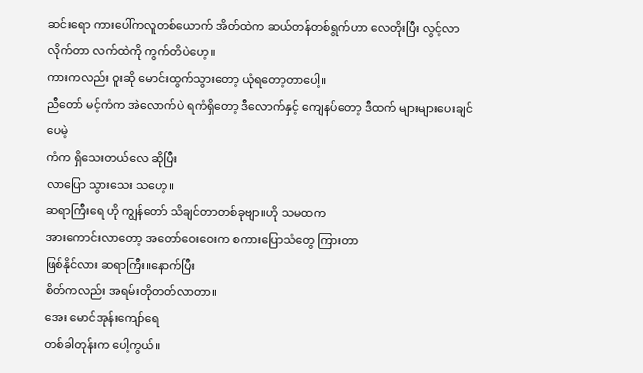ဆင်းရော ကားပေါ်ကလူတစ်ယောက် အိတ်ထဲက ဆယ်တန်တစ်ရွက်ဟာ လေတိုးပြီး လွင့်လာလိုက်တာ လက်ထဲကို ကွက်တိပဲဟေ့။
ကားကလည်း ဝူးဆို မောင်းထွက်သွားတော့ ယုံရတော့တာပေါ့။
ညီတော် မင့်ကံက အဲလောက်ပဲ ရကံရှိတော့ ဒီလောက်နှင့် ကျေနပ်တော့ ဒီထက် များများပေးချင်ပေမဲ့
ကံက ရှိသေးတယ်လေ ဆိုပြီး
လာပြော သွားသေး သဟေ့။
ဆရာကြီးရေ ဟို ကျွန်တော် သိချင်တာတစ်ခုဗျာ။ဟို သမထက
အားကောင်းလာတော့ အတော်ဝေးဝေးက စကားပြောသံတွေ ကြားတာ
ဖြစ်နိုင်လား ဆရာကြီး။နောက်ပြီး
စိတ်ကလည်း အရမ်းတိုတတ်လာတာ။
အေး မောင်အုန်းကျော်ရေ
တစ်ခါတုန်းက ပေါ့ကွယ်။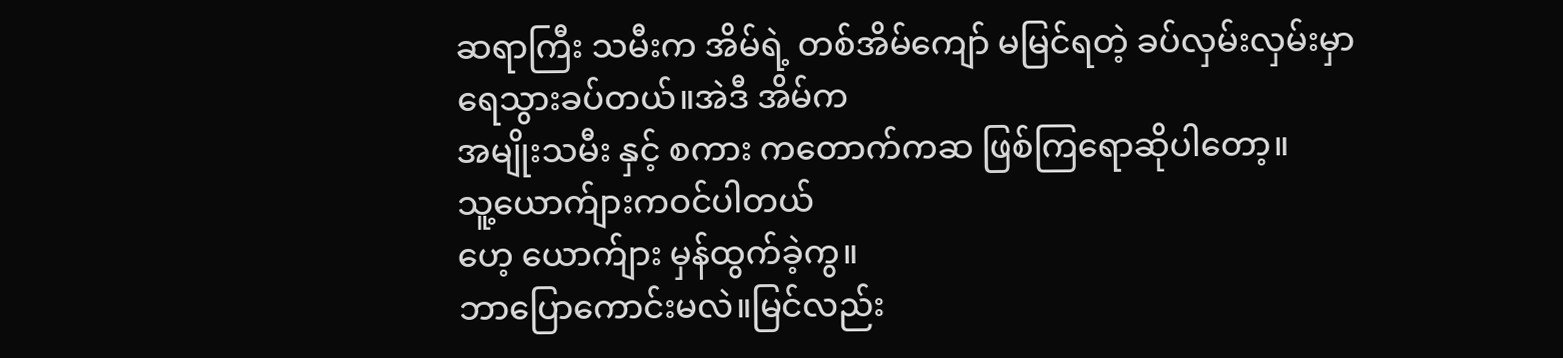ဆရာကြီး သမီးက အိမ်ရဲ့ တစ်အိမ်ကျော် မမြင်ရတဲ့ ခပ်လှမ်းလှမ်းမှာ
ရေသွားခပ်တယ်။အဲဒီ အိမ်က
အမျိုးသမီး နှင့် စကား ကတောက်ကဆ ဖြစ်ကြရောဆိုပါတော့။
သူ့ယောက်ျားကဝင်ပါတယ်
ဟေ့ ယောက်ျား မှန်ထွက်ခဲ့ကွ။
ဘာပြောကောင်းမလဲ။မြင်လည်း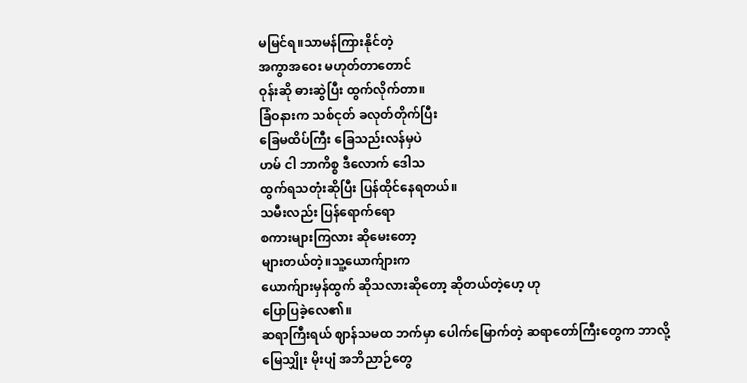မမြင်ရ။သာမန်ကြားနိုင်တဲ့
အကွာအဝေး မဟုတ်တာတောင်
ဝုန်းဆို ဓားဆွဲပြီး ထွက်လိုက်တာ။
ခြံဝနားက သစ်ငုတ် ခလုတ်တိုက်ပြီး
ခြေမထိပ်ကြီး ခြေသည်းလန်မှပဲ
ဟမ် ငါ ဘာကိစ္စ ဒီလောက် ဒေါသ
ထွက်ရသတုံးဆိုပြီး ပြန်ထိုင်နေရတယ်။
သမီးလည်း ပြန်ရောက်ရော
စကားများကြလား ဆိုမေးတော့
များတယ်တဲ့။သူ့ယောက်ျားက
ယောက်ျားမှန်ထွက် ဆိုသလားဆိုတော့ ဆိုတယ်တဲ့ဟေ့ ဟု
ပြောပြခဲ့လေ၏။
ဆရာကြီးရယ် ဈာန်သမထ ဘက်မှာ ပေါက်မြောက်တဲ့ ဆရာတော်ကြီးတွေက ဘာလို့
မြေသျှိုး မိုးပျံ အဘိညာဉ်တွေ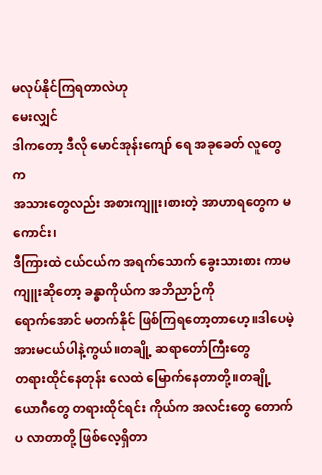မလုပ်နိုင်ကြရတာလဲဟု
မေးလျှင်
ဒါကတော့ ဒီလို မောင်အုန်းကျော် ရေ အခုခေတ် လူတွေက
အသားတွေလည်း အစားကျူး၊စားတဲ့ အာဟာရတွေက မကောင်း၊
ဒီကြားထဲ ငယ်ငယ်က အရက်သောက် ခွေးသားစား ကာမကျူးဆိုတော့ ခန္ဓာကိုယ်က အဘိညာဉ်ကို
ရောက်အောင် မတက်နိုင် ဖြစ်ကြရတော့တာဟေ့။ဒါပေမဲ့ အားမငယ်ပါနဲ့ကွယ်။တချို့ ဆရာတော်ကြီးတွေ
တရားထိုင်နေတုန်း လေထဲ မြောက်နေတာတို့။တချို့ယောဂီတွေ တရားထိုင်ရင်း ကိုယ်က အလင်းတွေ တောက်ပ လာတာတို့ ဖြစ်လေ့ရှိတာ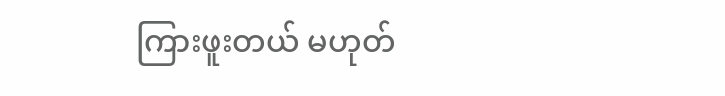ကြားဖူးတယ် မဟုတ်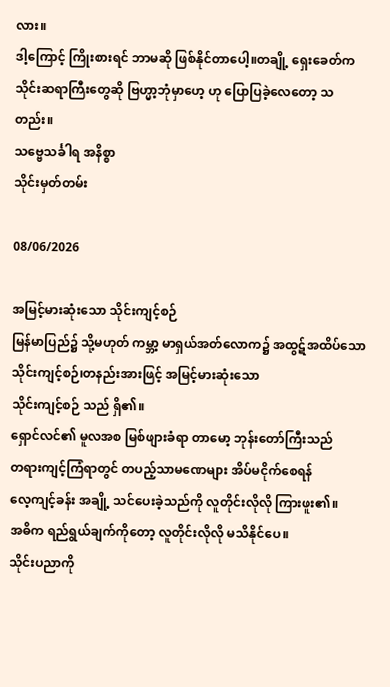လား။
ဒါ့ကြောင့် ကြိုးစားရင် ဘာမဆို ဖြစ်နိုင်တာပေါ့။တချို့ ရှေးခေတ်က
သိုင်းဆရာကြီးတွေဆို ဗြဟ္မာ့ဘုံမှာဟေ့ ဟု ပြောပြခဲ့လေတော့ သတည်း။
သဗ္ဗေသင်္ခါရ အနိစ္စာ
သိုင်းမှတ်တမ်း

08/06/2026

အမြင့်မားဆုံးသော သိုင်းကျင့်စဉ်
မြန်မာပြည်၌ သို့မဟုတ် ကမ္ဘာ့ မာရှယ်အတ်လောက၌ အထွဋ်အထိပ်သော သိုင်းကျင့်စဉ်၊တနည်းအားဖြင့် အမြင့်မားဆုံးသော
သိုင်းကျင့်စဉ် သည် ရှိ၏။
ရှောင်လင်၏ မူလအစ မြစ်ဖျားခံရာ တာမော့ ဘုန်းတော်ကြီးသည်
တရားကျင့်ကြံရာတွင် တပည့်သာမဏေများ အိပ်မငိုက်စေရန်
လေ့ကျင့်ခန်း အချို့ သင်ပေးခဲ့သည်ကို လူတိုင်းလိုလို ကြားဖူး၏။
အဓိက ရည်ရွယ်ချက်ကိုတော့ လူတိုင်းလိုလို မသိနိုင်ပေ။
သိုင်းပညာကို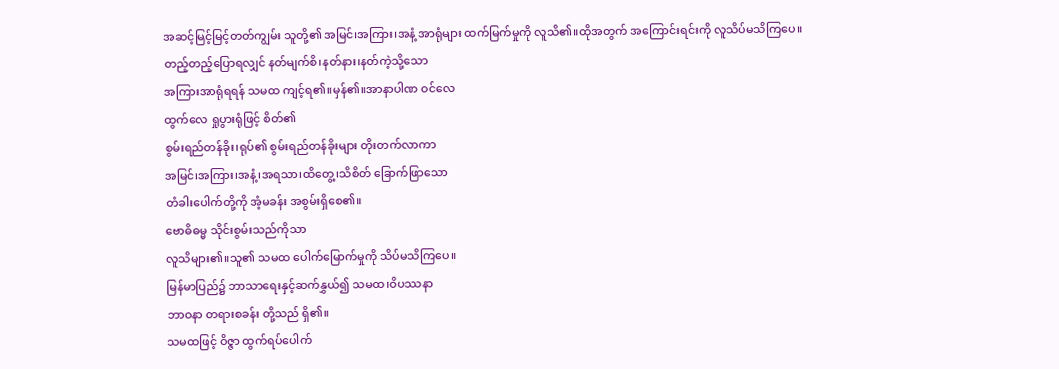အဆင့်မြင့်မြင့်တတ်ကျွမ်း သူတို့၏ အမြင်၊အကြား၊အနံ့ အာရုံများ ထက်မြက်မှုကို လူသိ၏။ထိုအတွက် အကြောင်းရင်းကို လူသိပ်မသိကြပေ။
တည့်တည့်ပြောရလျှင် နတ်မျက်စိ၊နတ်နား၊နတ်ကဲ့သို့သော
အကြားအာရုံရရန် သမထ ကျင့်ရ၏။မှန်၏။အာနာပါဏ ဝင်လေ
ထွက်လေ ရှုပွားရုံဖြင့် စိတ်၏
စွမ်းရည်တန်ခိုး၊ရုပ်၏ စွမ်းရည်တန်ခိုးများ တိုးတက်လာကာ
အမြင်၊အကြား၊အနံ့၊အရသာ၊ထိတွေ့၊သိစိတ် ခြောက်ဖြာသော
တံခါးပေါက်တို့ကို အံ့မခန်း အစွမ်းရှိစေ၏။
ဗောဓိဓမ္မ သိုင်းစွမ်းသည်ကိုသာ
လူသိများ၏။သူ၏ သမထ ပေါက်မြောက်မှုကို သိပ်မသိကြပေ။
မြန်မာပြည်၌ ဘာသာရေးနှင့်ဆက်နွှယ်၍ သမထ၊ဝိပဿနာ
ဘာဝနာ တရားစခန်း တို့သည် ရှိ၏။
သမထဖြင့် ဝိဇ္ဇာ ထွက်ရပ်ပေါက်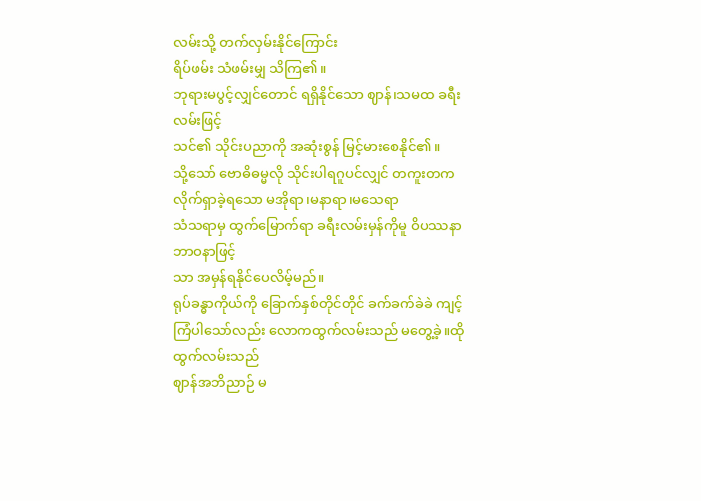လမ်းသို့ တက်လှမ်းနိုင်ကြောင်း
ရိပ်ဖမ်း သံဖမ်းမျှ သိကြ၏။
ဘုရားမပွင့်လျှင်တောင် ရရှိနိုင်သော ဈာန်၊သမထ ခရီးလမ်းဖြင့်
သင်၏ သိုင်းပညာကို အဆုံးစွန် မြင့်မားစေနိုင်၏။
သို့သော် ဗောဓိဓမ္မလို သိုင်းပါရဂူပင်လျှင် တကူးတက လိုက်ရှာခဲ့ရသော မအိုရာ၊မနာရာ၊မသေရာ
သံသရာမှ ထွက်မြောက်ရာ ခရီးလမ်းမှန်ကိုမူ ဝိပဿနာ ဘာဝနာဖြင့်
သာ အမှန်ရနိုင်ပေလိမ့်မည်။
ရုပ်ခန္ဓာကိုယ်ကို ခြောက်နှစ်တိုင်တိုင် ခက်ခက်ခဲခဲ ကျင့်ကြံပါသော်လည်း လောကထွက်လမ်းသည် မတွေ့ခဲ့။ထို ထွက်လမ်းသည်
ဈာန်အဘိညာဉ် မ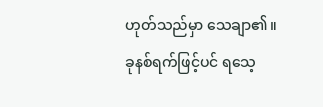ဟုတ်သည်မှာ သေချာ၏။ခုနစ်ရက်ဖြင့်ပင် ရသေ့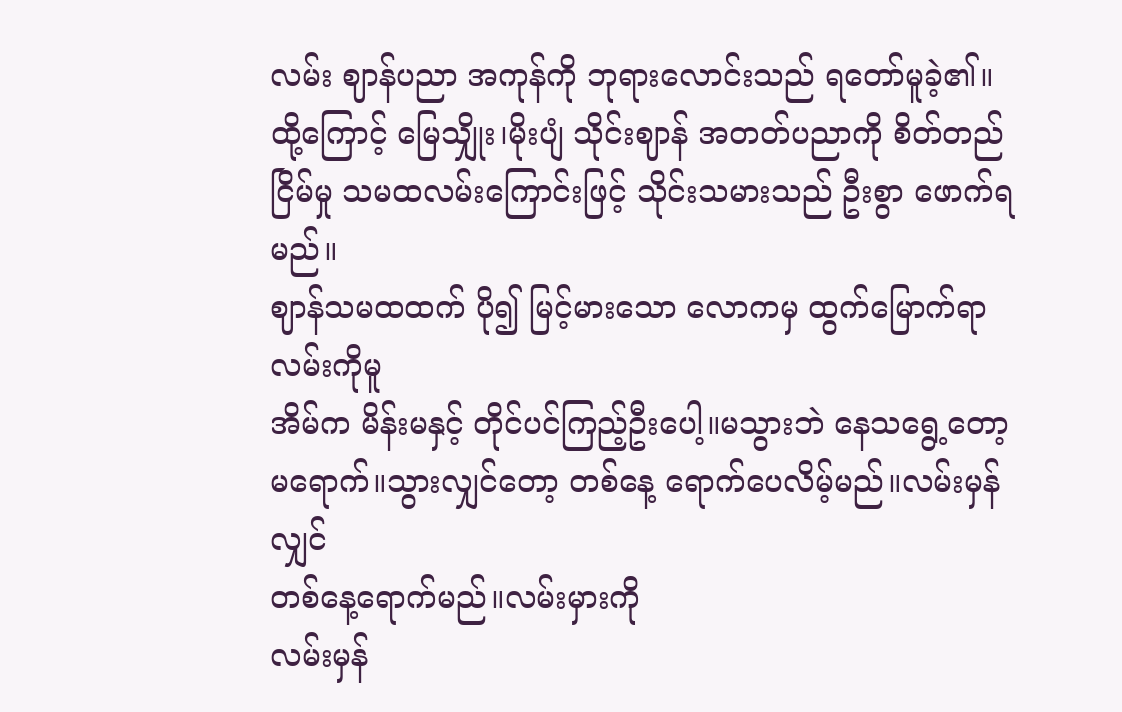လမ်း ဈာန်ပညာ အကုန်ကို ဘုရားလောင်းသည် ရတော်မူခဲ့၏။
ထို့ကြောင့် မြေသျှိုး၊မိုးပျံ သိုင်းဈာန် အတတ်ပညာကို စိတ်တည်ငြိမ်မှု သမထလမ်းကြောင်းဖြင့် သိုင်းသမားသည် ဦးစွာ ဖောက်ရမည်။
ဈာန်သမထထက် ပို၍ မြင့်မားသော လောကမှ ထွက်မြောက်ရာ လမ်းကိုမူ
အိမ်က မိန်းမနှင့် တိုင်ပင်ကြည့်ဦးပေါ့။မသွားဘဲ နေသရွေ့တော့ မရောက်။သွားလျှင်တော့ တစ်နေ့ ရောက်ပေလိမ့်မည်။လမ်းမှန်လျှင်
တစ်နေ့ရောက်မည်။လမ်းမှားကို
လမ်းမှန်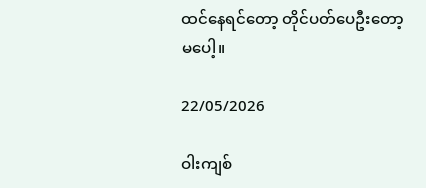ထင်နေရင်တော့ တိုင်ပတ်ပေဦးတော့မပေါ့။

22/05/2026

ဝါးကျစ်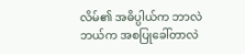လိမ်၏ အဓိပ္ပါယ်က ဘာလဲ
ဘယ်က အစပြုခေါ်တာလဲ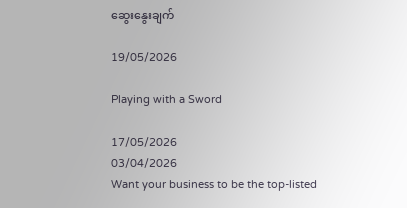ဆွေးနွေးချက်

19/05/2026

Playing with a Sword

17/05/2026
03/04/2026
Want your business to be the top-listed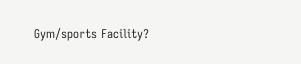Gym/sports Facility?